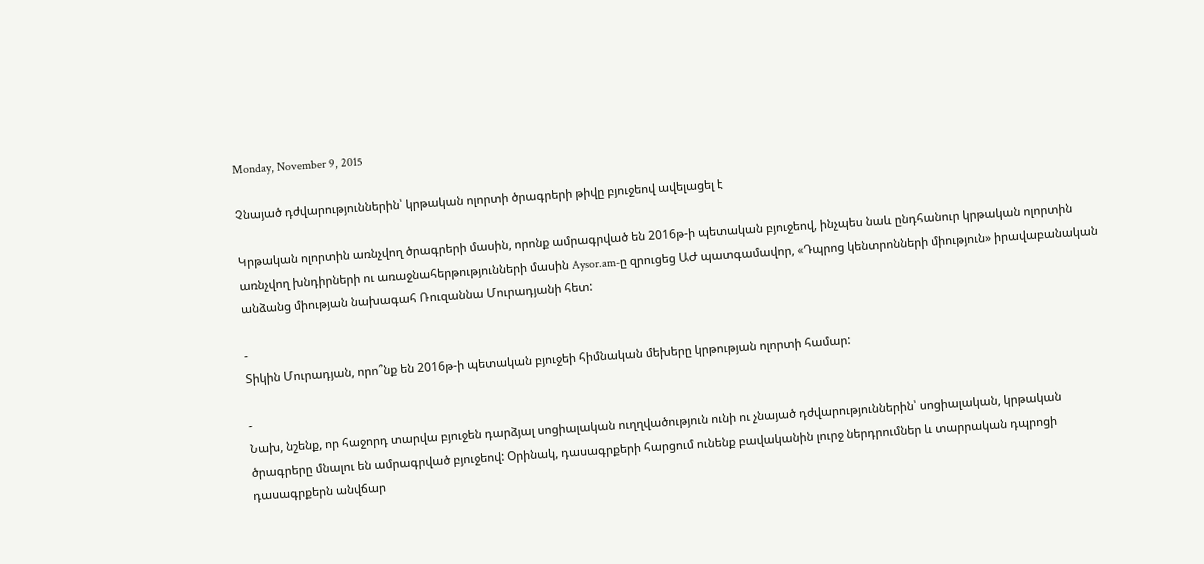Monday, November 9, 2015

Չնայած դժվարություններին՝ կրթական ոլորտի ծրագրերի թիվը բյուջեով ավելացել է

Կրթական ոլորտին առնչվող ծրագրերի մասին, որոնք ամրագրված են 2016թ-ի պետական բյուջեով, ինչպես նաև ընդհանուր կրթական ոլորտին առնչվող խնդիրների ու առաջնահերթությունների մասին Aysor.am-ը զրուցեց ԱԺ պատգամավոր, «Դպրոց կենտրոնների միություն» իրավաբանական անձանց միության նախագահ Ռուզաննա Մուրադյանի հետ:

-
Տիկին Մուրադյան, որո՞նք են 2016թ-ի պետական բյուջեի հիմնական մեխերը կրթության ոլորտի համար:

-
Նախ, նշենք, որ հաջորդ տարվա բյուջեն դարձյալ սոցիալական ուղղվածություն ունի ու չնայած դժվարություններին՝ սոցիալական, կրթական ծրագրերը մնալու են ամրագրված բյուջեով: Օրինակ, դասագրքերի հարցում ունենք բավականին լուրջ ներդրումներ և տարրական դպրոցի դասագրքերն անվճար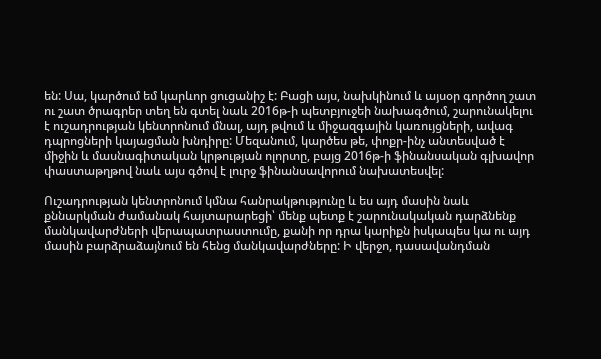են: Սա, կարծում եմ կարևոր ցուցանիշ է: Բացի այս, նախկինում և այսօր գործող շատ ու շատ ծրագրեր տեղ են գտել նաև 2016թ-ի պետբյուջեի նախագծում, շարունակելու է ուշադրության կենտրոնում մնալ, այդ թվում և միջազգային կառույցների, ավագ դպրոցների կայացման խնդիրը: Մեզանում, կարծես թե, փոքր-ինչ անտեսված է միջին և մասնագիտական կրթության ոլորտը, բայց 2016թ-ի ֆինանսական գլխավոր փաստաթղթով նաև այս գծով է լուրջ ֆինանսավորում նախատեսվել:

Ուշադրության կենտրոնում կմնա հանրակթությունը և ես այդ մասին նաև քննարկման ժամանակ հայտարարեցի՝ մենք պետք է շարունակական դարձնենք մանկավարժների վերապատրաստումը, քանի որ դրա կարիքն իսկապես կա ու այդ մասին բարձրաձայնում են հենց մանկավարժները: Ի վերջո, դասավանդման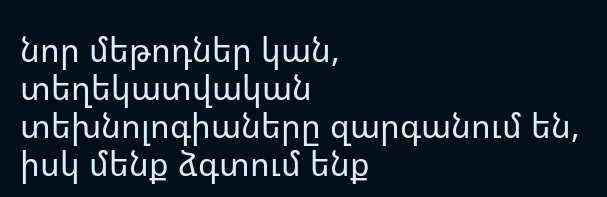նոր մեթոդներ կան, տեղեկատվական տեխնոլոգիաները զարգանում են, իսկ մենք ձգտում ենք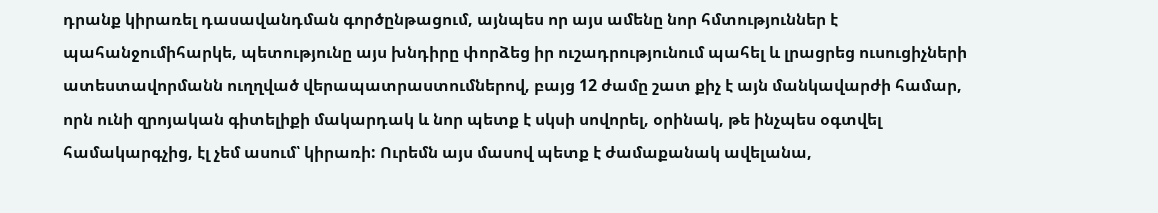դրանք կիրառել դասավանդման գործընթացում, այնպես որ այս ամենը նոր հմտություններ է պահանջումիհարկե, պետությունը այս խնդիրը փորձեց իր ուշադրությունում պահել և լրացրեց ուսուցիչների ատեստավորմանն ուղղված վերապատրաստումներով, բայց 12 ժամը շատ քիչ է այն մանկավարժի համար, որն ունի զրոյական գիտելիքի մակարդակ և նոր պետք է սկսի սովորել, օրինակ, թե ինչպես օգտվել համակարգչից, էլ չեմ ասում՝ կիրառի: Ուրեմն այս մասով պետք է ժամաքանակ ավելանա,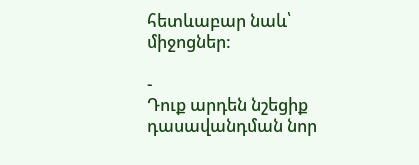հետևաբար նաև՝ միջոցներ:

-
Դուք արդեն նշեցիք դասավանդման նոր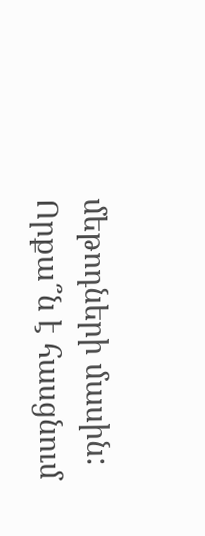մեթոդների մասին: Որքա՞ն է հասցնում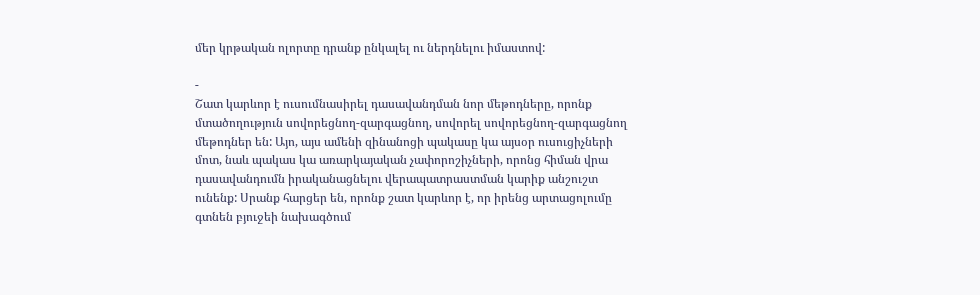մեր կրթական ոլորտը դրանք ընկալել ու ներդնելու իմաստով:

-
Շատ կարևոր է ուսումնասիրել դասավանդման նոր մեթոդները, որոնք մտածողություն սովորեցնող-զարգացնող, սովորել սովորեցնող-զարգացնող մեթոդներ են: Այո, այս ամենի զինանոցի պակասը կա այսօր ուսուցիչների մոտ, նաև պակաս կա առարկայական չափորոշիչների, որոնց հիման վրա դասավանդումն իրականացնելու վերապատրաստման կարիք անշուշտ ունենք: Սրանք հարցեր են, որոնք շատ կարևոր է, որ իրենց արտացոլումը գտնեն բյուջեի նախագծում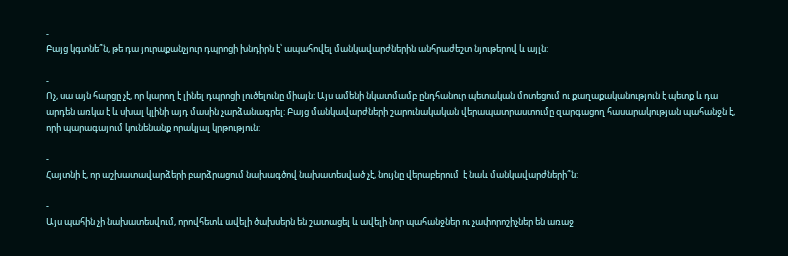-
Բայց կգտնե՞ն, թե դա յուրաքանչյուր դպրոցի խնդիրն է՝ ապահովել մանկավարժներին անհրաժեշտ նյութերով և այլն:

-
Ոչ, սա այն հարցը չէ, որ կարող է լինել դպրոցի լուծելունը միայն: Այս ամենի նկատմամբ ընդհանուր պետական մոտեցում ու քաղաքականություն է պետք և դա արդեն առկա է և սխալ կլինի այդ մասին չարձանագրել: Բայց մանկավարժների շարունակական վերապատրաստումը զարգացող հասարակության պահանջն է, որի պարագայում կունենանք որակյալ կրթություն:

-
Հայտնի է, որ աշխատավարձերի բարձրացում նախագծով նախատեսված չէ, նույնը վերաբերում  է նաև մանկավարժների՞ն:

-
Այս պահին չի նախատեսվում, որովհետև ավելի ծախսերն են շատացել և ավելի նոր պահանջներ ու չափորոշիչներ են առաջ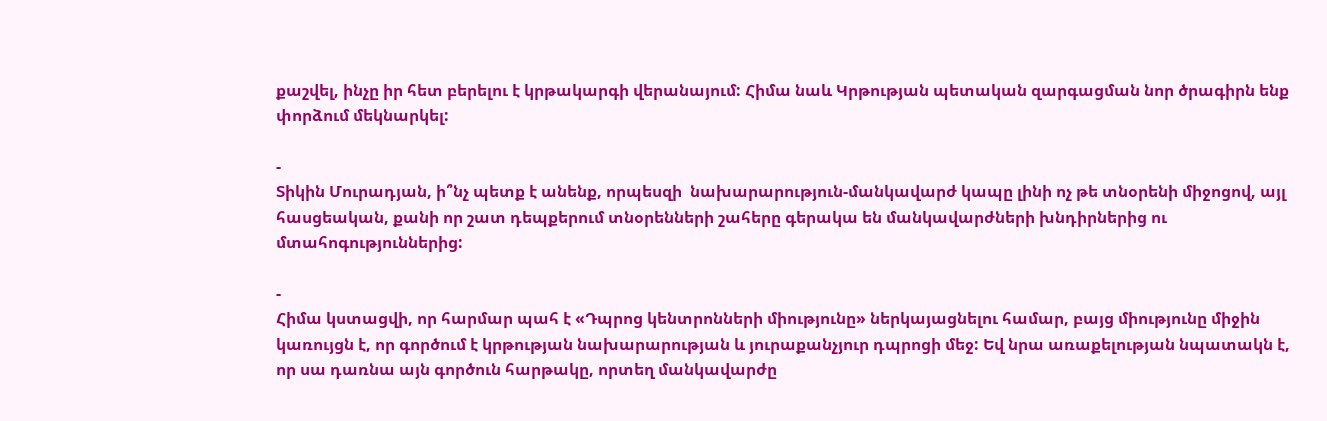քաշվել, ինչը իր հետ բերելու է կրթակարգի վերանայում: Հիմա նաև Կրթության պետական զարգացման նոր ծրագիրն ենք փորձում մեկնարկել:

-
Տիկին Մուրադյան, ի՞նչ պետք է անենք, որպեսզի  նախարարություն-մանկավարժ կապը լինի ոչ թե տնօրենի միջոցով, այլ հասցեական, քանի որ շատ դեպքերում տնօրենների շահերը գերակա են մանկավարժների խնդիրներից ու մտահոգություններից:

-
Հիմա կստացվի, որ հարմար պահ է «Դպրոց կենտրոնների միությունը» ներկայացնելու համար, բայց միությունը միջին կառույցն է, որ գործում է կրթության նախարարության և յուրաքանչյուր դպրոցի մեջ: Եվ նրա առաքելության նպատակն է, որ սա դառնա այն գործուն հարթակը, որտեղ մանկավարժը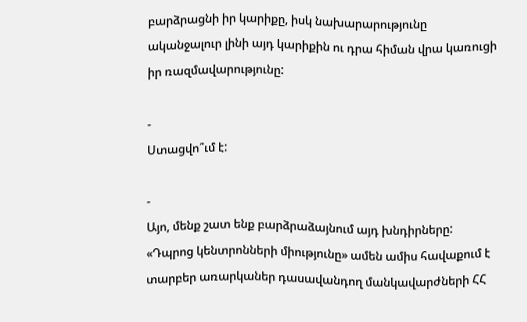բարձրացնի իր կարիքը, իսկ նախարարությունը ականջալուր լինի այդ կարիքին ու դրա հիման վրա կառուցի իր ռազմավարությունը:

-
Ստացվո՞ւմ է:

-
Այո, մենք շատ ենք բարձրաձայնում այդ խնդիրները: «Դպրոց կենտրոնների միությունը» ամեն ամիս հավաքում է տարբեր առարկաներ դասավանդող մանկավարժների ՀՀ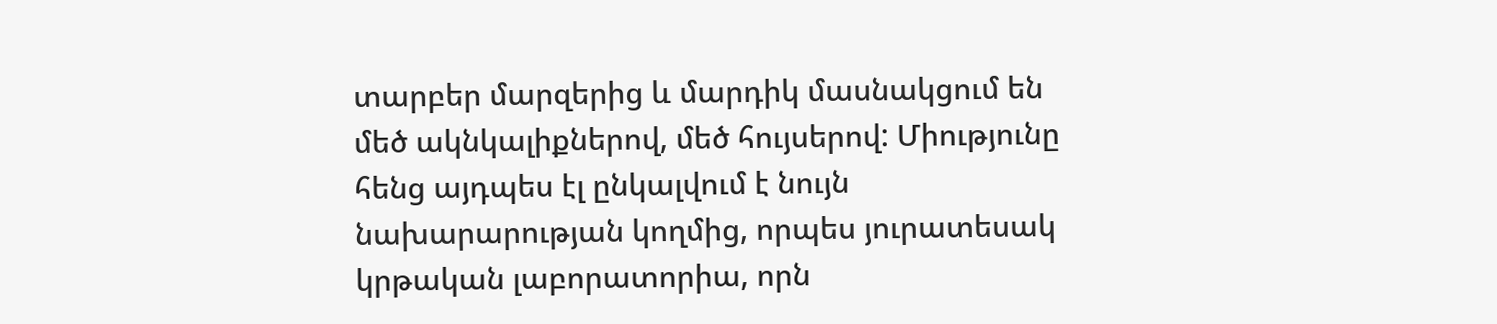տարբեր մարզերից և մարդիկ մասնակցում են մեծ ակնկալիքներով, մեծ հույսերով: Միությունը հենց այդպես էլ ընկալվում է նույն նախարարության կողմից, որպես յուրատեսակ կրթական լաբորատորիա, որն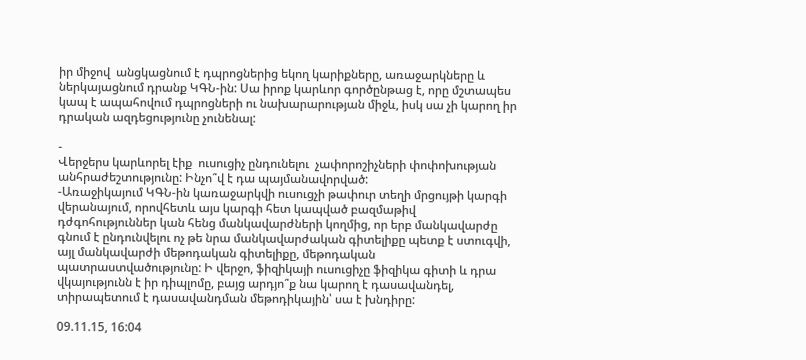իր միջով  անցկացնում է դպրոցներից եկող կարիքները, առաջարկները և ներկայացնում դրանք ԿԳՆ-ին: Սա իրոք կարևոր գործընթաց է, որը մշտապես կապ է ապահովում դպրոցների ու նախարարության միջև, իսկ սա չի կարող իր դրական ազդեցությունը չունենալ:

-
Վերջերս կարևորել էիք  ուսուցիչ ընդունելու  չափորոշիչների փոփոխության անհրաժեշտությունը: Ինչո՞վ է դա պայմանավորված:
-Առաջիկայում ԿԳՆ-ին կառաջարկվի ուսուցչի թափուր տեղի մրցույթի կարգի վերանայում, որովհետև այս կարգի հետ կապված բազմաթիվ դժգոհություններ կան հենց մանկավարժների կողմից, որ երբ մանկավարժը գնում է ընդունվելու ոչ թե նրա մանկավարժական գիտելիքը պետք է ստուգվի, այլ մանկավարժի մեթոդական գիտելիքը, մեթոդական պատրաստվածությունը: Ի վերջո, ֆիզիկայի ուսուցիչը ֆիզիկա գիտի և դրա վկայությունն է իր դիպլոմը, բայց արդյո՞ք նա կարող է դասավանդել, տիրապետում է դասավանդման մեթոդիկային՝ սա է խնդիրը:

09.11.15, 16:04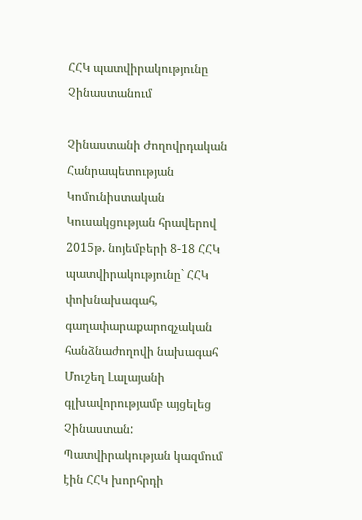ՀՀԿ պատվիրակությունը Չինաստանում

Չինաստանի Ժողովրդական Հանրապետության Կոմունիստական Կուսակցության հրավերով 2015թ. նոյեմբերի 8-18 ՀՀԿ պատվիրակությունը` ՀՀԿ փոխնախագահ, գաղափարաքարոզչական հանձնաժողովի նախագահ Մուշեղ Լալայանի գլխավորությամբ այցելեց Չինաստան: Պատվիրակության կազմում էին ՀՀԿ խորհրդի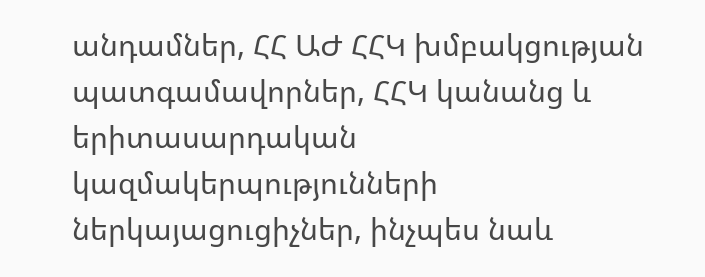անդամներ, ՀՀ ԱԺ ՀՀԿ խմբակցության պատգամավորներ, ՀՀԿ կանանց և երիտասարդական կազմակերպությունների ներկայացուցիչներ, ինչպես նաև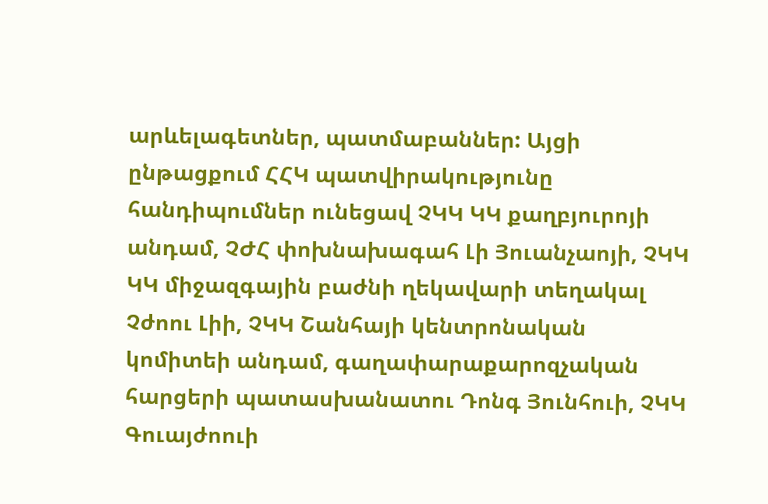արևելագետներ, պատմաբաններ: Այցի ընթացքում ՀՀԿ պատվիրակությունը հանդիպումներ ունեցավ ՉԿԿ ԿԿ քաղբյուրոյի անդամ, ՉԺՀ փոխնախագահ Լի Յուանչաոյի, ՉԿԿ ԿԿ միջազգային բաժնի ղեկավարի տեղակալ Չժոու Լիի, ՉԿԿ Շանհայի կենտրոնական կոմիտեի անդամ, գաղափարաքարոզչական հարցերի պատասխանատու Դոնգ Յունհուի, ՉԿԿ Գուայժոուի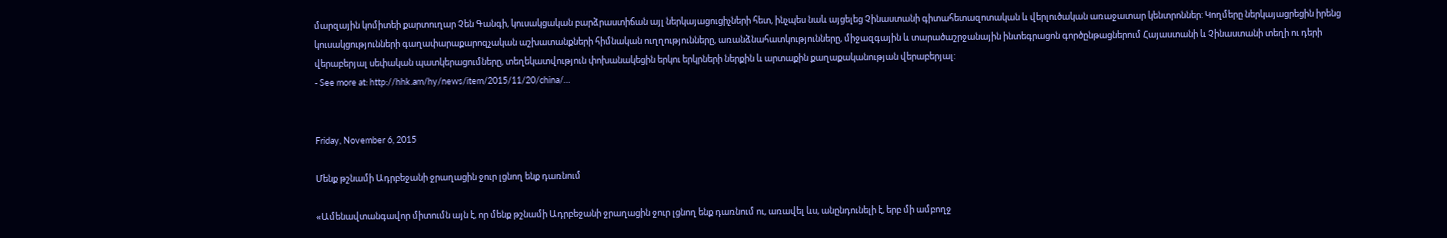մարզային կոմիտեի քարտուղար Չեն Գանգի, կուսակցական բարձրաստիճան այլ ներկայացուցիչների հետ, ինչպես նաև այցելեց Չինաստանի գիտահետազոտական և վերլուծական առաջատար կենտրոններ: Կողմերը ներկայացրեցին իրենց կուսակցությունների գաղափարաքարոզչական աշխատանքների հիմնական ուղղությունները, առանձնահատկությունները, միջազգային և տարածաշրջանային ինտեգրացոն գործընթացներում Հայաստանի և Չինաստանի տեղի ու դերի վերաբերյալ սեփական պատկերացումները, տեղեկատվություն փոխանակեցին երկու երկրների ներքին և արտաքին քաղաքականության վերաբերյալ:
- See more at: http://hhk.am/hy/news/item/2015/11/20/china/…


Friday, November 6, 2015

Մենք թշնամի Ադրբեջանի ջրաղացին ջուր լցնող ենք դառնում

«Ամենավտանգավոր միտումն այն է, որ մենք թշնամի Ադրբեջանի ջրաղացին ջուր լցնող ենք դառնում ու, առավել ևս, անընդունելի է, երբ մի ամբողջ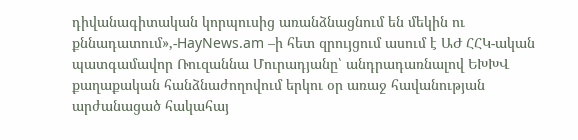դիվանագիտական կորպուսից առանձնացնում են մեկին ու քննադատում»,-HayNews.am –ի հետ զրույցում ասում է ԱԺ ՀՀԿ-ական պատգամավոր Ռուզաննա Մուրադյանը՝ անդրադառնալով ԵԽԽՎ քաղաքական հանձնաժողովում երկու օր առաջ հավանության արժանացած հակահայ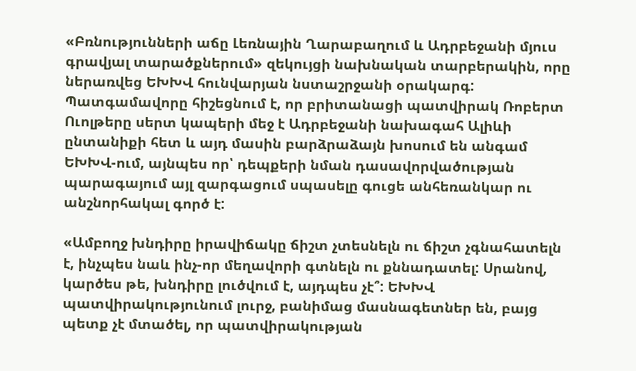«Բռնությունների աճը Լեռնային Ղարաբաղում և Ադրբեջանի մյուս գրավյալ տարածքներում» զեկույցի նախնական տարբերակին, որը ներառվեց ԵԽԽՎ հունվարյան նստաշրջանի օրակարգ:
Պատգամավորը հիշեցնում է, որ բրիտանացի պատվիրակ Ռոբերտ Ուոլթերը սերտ կապերի մեջ է Ադրբեջանի նախագահ Ալիևի ընտանիքի հետ և այդ մասին բարձրաձայն խոսում են անգամ ԵԽԽՎ-ում, այնպես որ՝ դեպքերի նման դասավորվածության պարագայում այլ զարգացում սպասելը գուցե անհեռանկար ու անշնորհակալ գործ է:

«Ամբողջ խնդիրը իրավիճակը ճիշտ չտեսնելն ու ճիշտ չգնահատելն է, ինչպես նաև ինչ-որ մեղավորի գտնելն ու քննադատել: Սրանով, կարծես թե, խնդիրը լուծվում է, այդպես չէ՞: ԵԽԽՎ պատվիրակությունում լուրջ, բանիմաց մասնագետներ են, բայց պետք չէ մտածել, որ պատվիրակության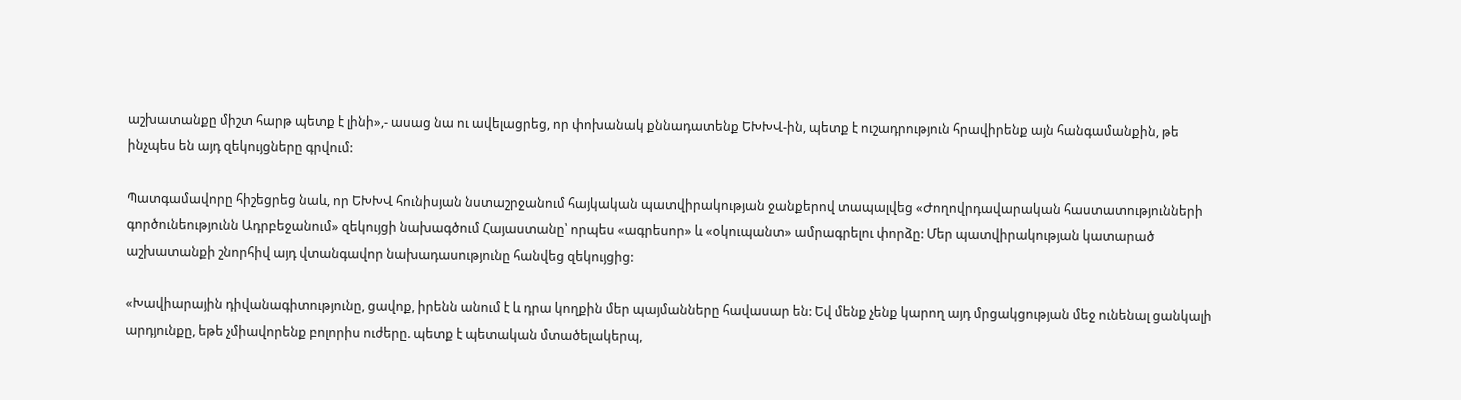աշխատանքը միշտ հարթ պետք է լինի»,- ասաց նա ու ավելացրեց, որ փոխանակ քննադատենք ԵԽԽՎ-ին, պետք է ուշադրություն հրավիրենք այն հանգամանքին, թե ինչպես են այդ զեկույցները գրվում:

Պատգամավորը հիշեցրեց նաև, որ ԵԽԽՎ հունիսյան նստաշրջանում հայկական պատվիրակության ջանքերով տապալվեց «Ժողովրդավարական հաստատությունների գործունեությունն Ադրբեջանում» զեկույցի նախագծում Հայաստանը՝ որպես «ագրեսոր» և «օկուպանտ» ամրագրելու փորձը: Մեր պատվիրակության կատարած աշխատանքի շնորհիվ այդ վտանգավոր նախադասությունը հանվեց զեկույցից:

«Խավիարային դիվանագիտությունը, ցավոք, իրենն անում է և դրա կողքին մեր պայմանները հավասար են: Եվ մենք չենք կարող այդ մրցակցության մեջ ունենալ ցանկալի արդյունքը, եթե չմիավորենք բոլորիս ուժերը. պետք է պետական մտածելակերպ,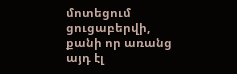մոտեցում ցուցաբերվի, քանի որ առանց այդ էլ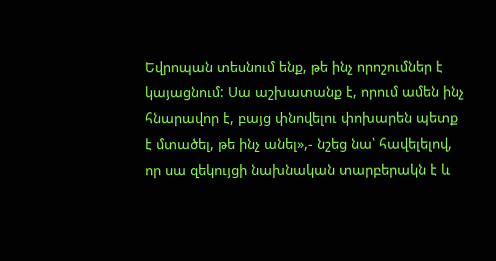Եվրոպան տեսնում ենք, թե ինչ որոշումներ է կայացնում: Սա աշխատանք է, որում ամեն ինչ հնարավոր է, բայց փնովելու փոխարեն պետք է մտածել, թե ինչ անել»,- նշեց նա՝ հավելելով, որ սա զեկույցի նախնական տարբերակն է և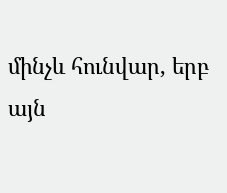մինչև հունվար, երբ այն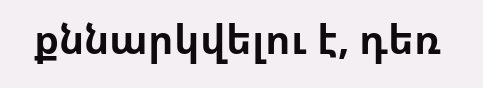քննարկվելու է, դեռ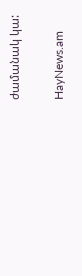ժամանակ կա:

HayNews.am